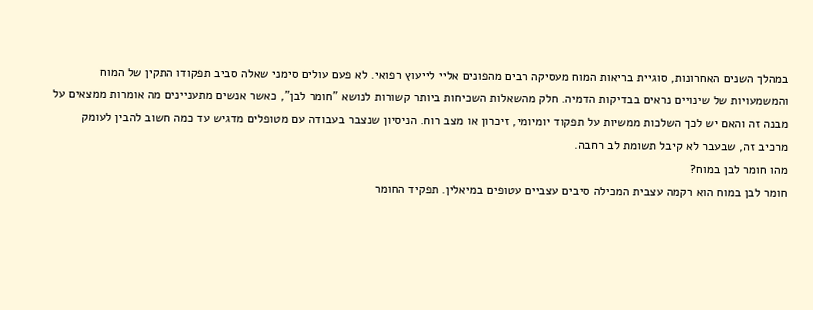במהלך השנים האחרונות, סוגיית בריאות המוח מעסיקה רבים מהפונים אליי לייעוץ רפואי. לא פעם עולים סימני שאלה סביב תפקודו התקין של המוח והמשמעויות של שינויים נראים בבדיקות הדמיה. חלק מהשאלות השכיחות ביותר קשורות לנושא "חומר לבן", כאשר אנשים מתעניינים מה אומרות ממצאים על מבנה זה והאם יש לכך השלכות ממשיות על תפקוד יומיומי, זיכרון או מצב רוח. הניסיון שנצבר בעבודה עם מטופלים מדגיש עד כמה חשוב להבין לעומק מרכיב זה, שבעבר לא קיבל תשומת לב רחבה.
מהו חומר לבן במוח?
חומר לבן במוח הוא רקמה עצבית המכילה סיבים עצביים עטופים במיאלין. תפקיד החומר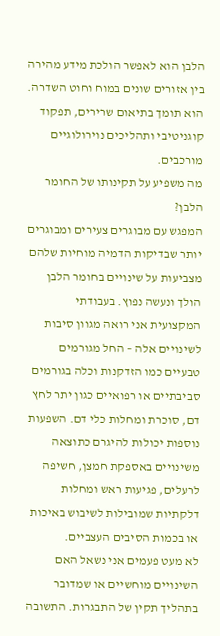הלבן הוא לאפשר הולכת מידע מהירה בין אזורים שונים במוח וחוט השדרה. הוא תומך בתיאום שרירים, תפקוד קוגניטיבי ותהליכים נוירולוגיים מורכבים.
מה משפיע על תקינותו של החומר הלבן?
המפגש עם מבוגרים צעירים ומבוגרים יותר שבדיקות הדמיה מוחיות שלהם מצביעות על שינויים בחומר הלבן הולך ונעשה נפוץ. בעבודתי המקצועית אני רואה מגוון סיבות לשינויים אלה – החל מגורמים טבעיים כמו הזדקנות וכלה בגורמים סביבתיים או רפואיים כגון יתר לחץ דם, סוכרת ומחלות כלי דם. השפעות נוספות יכולות להיגרם כתוצאה משינויים באספקת חמצן, חשיפה לרעלים, פגיעות ראש ומחלות דלקתיות שמובילות לשיבוש באיכות או בכמות הסיבים העצביים.
לא מעט פעמים אני נשאל האם השינויים מוחשיים או שמדובר בתהליך תקין של התבגרות. התשובה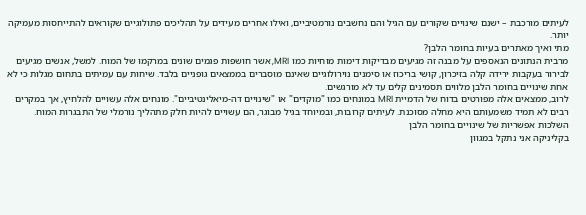לעיתים מורכבת – ישנם שינויים שקורים עם הגיל והם נחשבים נורמטיביים, ואילו אחרים מעידים על תהליכים פתולוגיים שקוראים להתייחסות מעמיקה יותר.
מתי ואיך מאתרים בעיות בחומר הלבן?
מרבית הנתונים הנאספים על מבנה זה מגיעים מבדיקות דימות מוחיות כמו MRI, אשר חושפות פגמים שונים במרקמו של המוח. למשל, אנשים מגיעים לבירור בעקבות ירידה קלה בזיכרון, קושי בריכוז או סימנים נוירולוגיים שאינם מוסברים בממצאים גופניים בלבד. שיחות עם עמיתים בתחום מגלות כי לא אחת שינויים בחומר הלבן מלווים תסמינים קלים עד לא מורגשים.
לרוב, ממצאים אלה מפורטים בדוח של הדמיית MRI במונחים כמו "מוקדים" או "שינויים דה-מיאלינטיביים". מונחים אלה עשויים להלחיץ, אך במקרים רבים לא תמיד משמעותם היא מחלה מסוכנת. לעיתים קרובות, ובמיוחד בגיל מבוגר, הם עשויים להיות חלק מתהליך נורמלי של התבגרות המוח.
השלכות אפשריות של שינויים בחומר הלבן
בקליניקה אני נתקל במגוון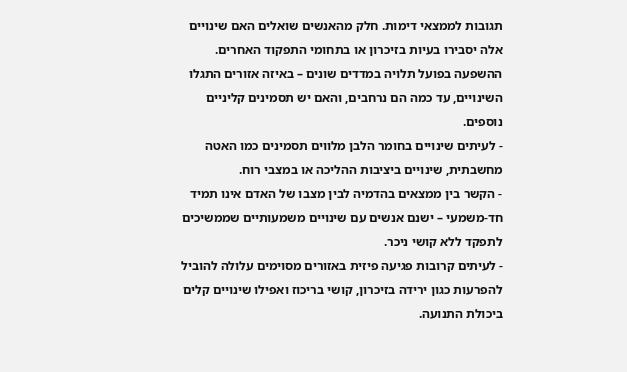תגובות לממצאי דימות. חלק מהאנשים שואלים האם שינויים אלה יסבירו בעיות בזיכרון או בתחומי התפקוד האחרים. ההשפעה בפועל תלויה במדדים שונים – באיזה אזורים התגלו השינויים, עד כמה הם נרחבים, והאם יש תסמינים קליניים נוספים.
- לעיתים שינויים בחומר הלבן מלווים תסמינים כמו האטה מחשבתית, שינויים ביציבות ההליכה או במצבי רוח.
- הקשר בין ממצאים בהדמיה לבין מצבו של האדם אינו תמיד חד-משמעי – ישנם אנשים עם שינויים משמעותיים שממשיכים לתפקד ללא קושי ניכר.
- לעיתים קרובות פגיעה פיזית באזורים מסוימים עלולה להוביל להפרעות כגון ירידה בזיכרון, קושי בריכוז ואפילו שינויים קלים ביכולת התנועה.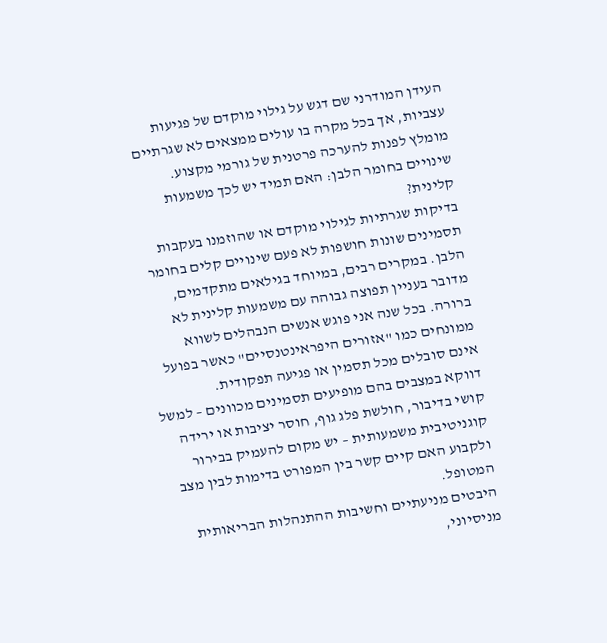העידן המודרני שם דגש על גילוי מוקדם של פגיעות עצביות, אך בכל מקרה בו עולים ממצאים לא שגרתיים מומלץ לפנות להערכה פרטנית של גורמי מקצוע.
שינויים בחומר הלבן: האם תמיד יש לכך משמעות קלינית?
בדיקות שגרתיות לגילוי מוקדם או שהוזמנו בעקבות תסמינים שונות חושפות לא פעם שינויים קלים בחומר הלבן. במקרים רבים, במיוחד בגילאים מתקדמים, מדובר בעניין תפוצה גבוהה עם משמעות קלינית לא ברורה. בכל שנה אני פוגש אנשים הנבהלים לשווא ממונחים כמו "אזורים היפראינטנסיים" כאשר בפועל אינם סובלים מכל תסמין או פגיעה תפקודית.
דווקא במצבים בהם מופיעים תסמינים מכוונים – למשל קושי בדיבור, חולשת פלג גוף, חוסר יציבות או ירידה קוגניטיבית משמעותית – יש מקום להעמיק בבירור ולקבוע האם קיים קשר בין המפורט בדימות לבין מצב המטופל.
היבטים מניעתיים וחשיבות ההתנהלות הבריאותית
מניסיוני,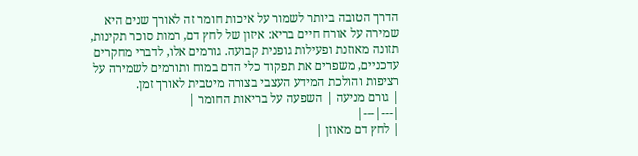הדרך הטובה ביותר לשמור על איכות חומר זה לאורך שנים היא שמירה על אורח חיים בריא: איזון של לחץ דם, רמות סוכר תקינות, תזונה מאוזנת ופעילות גופנית קבועה. גורמים אלו, לדברי מחקרים עדכניים, משפרים את תפקוד כלי הדם במוח ותורמים לשמירה על רציפות והולכת המידע העצבי בצורה מיטבית לאורך זמן.
| גורם מניעה | השפעה על בריאות החומר |
|---|---|
| לחץ דם מאוזן |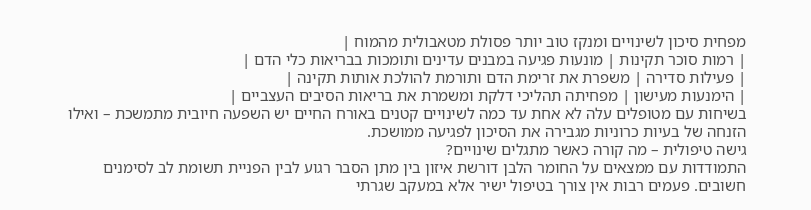מפחית סיכון לשינויים ומנקז טוב יותר פסולת מטאבולית מהמוח |
| רמות סוכר תקינות | מונעות פגיעה במבנים עדינים ותומכות בבריאות כלי הדם |
| פעילות סדירה | משפרת את זרימת הדם ותורמת להולכת אותות תקינה |
| הימנעות מעישון | מפחיתה תהליכי דלקת ומשמרת את בריאות הסיבים העצביים |
בשיחות עם מטופלים עלה לא אחת עד כמה לשינויים קטנים באורח החיים יש השפעה חיובית מתמשכת – ואילו הזנחה של בעיות כרוניות מגבירה את הסיכון לפגיעה ממושכת.
גישה טיפולית – מה קורה כאשר מתגלים שינויים?
התמודדות עם ממצאים על החומר הלבן דורשת איזון בין מתן הסבר רגוע לבין הפניית תשומת לב לסימנים חשובים. פעמים רבות אין צורך בטיפול ישיר אלא במעקב שגרתי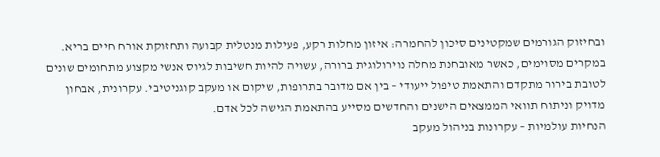ובחיזוק הגורמים שמקטינים סיכון להחמרה: איזון מחלות רקע, פעילות מנטלית קבועה ותחזוקת אורח חיים בריא.
במקרים מסוימים, כאשר מאובחנת מחלה נוירולוגית ברורה, עשויה להיות חשיבות לגיוס אנשי מקצוע מתחומים שונים לטובת בירור מתקדם והתאמת טיפול ייעודי – בין אם מדובר בתרופות, שיקום או מעקב קוגניטיבי. עקרונית, אבחון מדויק וניתוח תוואי הממצאים הישנים והחדשים מסייע בהתאמת הגישה לכל אדם.
הנחיות עולמיות – עקרונות בניהול מעקב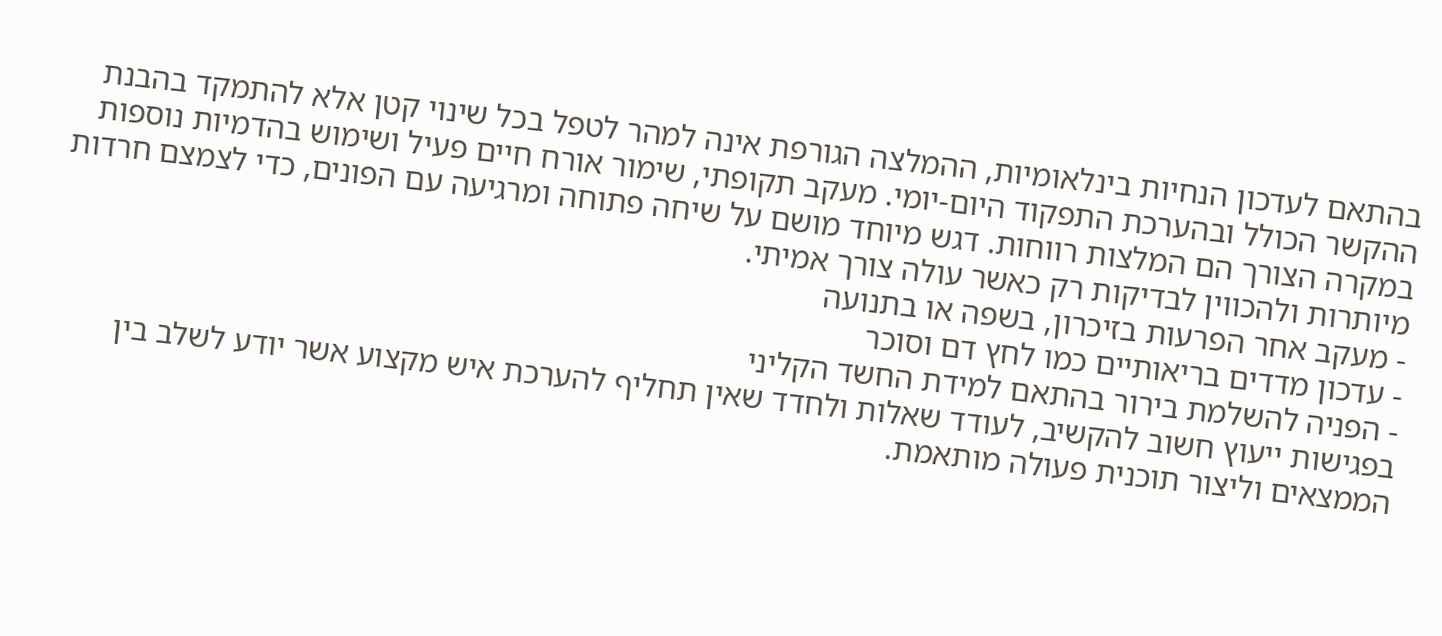בהתאם לעדכון הנחיות בינלאומיות, ההמלצה הגורפת אינה למהר לטפל בכל שינוי קטן אלא להתמקד בהבנת ההקשר הכולל ובהערכת התפקוד היום-יומי. מעקב תקופתי, שימור אורח חיים פעיל ושימוש בהדמיות נוספות במקרה הצורך הם המלצות רווחות. דגש מיוחד מושם על שיחה פתוחה ומרגיעה עם הפונים, כדי לצמצם חרדות מיותרות ולהכווין לבדיקות רק כאשר עולה צורך אמיתי.
- מעקב אחר הפרעות בזיכרון, בשפה או בתנועה
- עדכון מדדים בריאותיים כמו לחץ דם וסוכר
- הפניה להשלמת בירור בהתאם למידת החשד הקליני
בפגישות ייעוץ חשוב להקשיב, לעודד שאלות ולחדד שאין תחליף להערכת איש מקצוע אשר יודע לשלב בין הממצאים וליצור תוכנית פעולה מותאמת.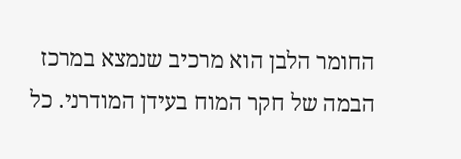החומר הלבן הוא מרכיב שנמצא במרכז הבמה של חקר המוח בעידן המודרני. כל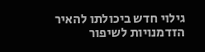גילוי חדש ביכולתו להאיר הזדמנויות לשיפור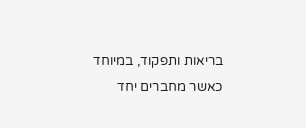בריאות ותפקוד, במיוחד כאשר מחברים יחד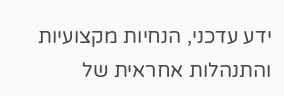ידע עדכני, הנחיות מקצועיות והתנהלות אחראית של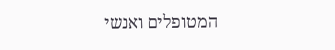המטופלים ואנשי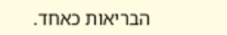הבריאות כאחד.